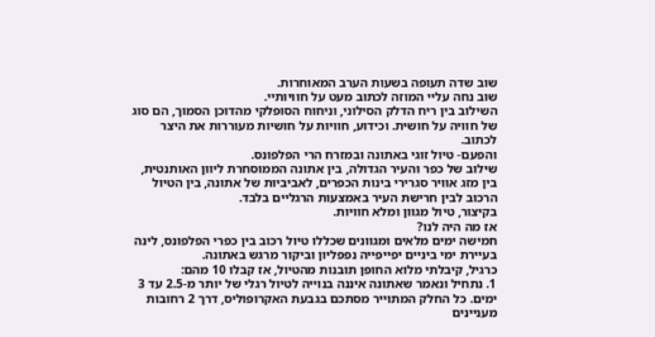שוב שדה תעופה בשעות הערב המאוחרות.
שוב נחה עליי המוזה לכתוב מעט על חוויותיי.
השילוב בין ריח הדלק הסילוני, וניחוח הסופלקי מהדוכן הסמוך, הם סוג של חוויה על חושית. וכידוע, חוויות על חושיות מעוררות את היצר לכתוב.
והפעם- טיול זוגי באתונה ובמזרח הרי הפלפונס.
שילוב של כפר והעיר הגדולה, בין אתונה הממוסחרת ליוון האותנטית, בין מזג אוויר סגרירי בינות הכפרים, לאביביות של אתונה, בין הטיול הרכוב לבין חרישת העיר באמצעות הרגליים בלבד.
בקיצור, טיול מגוון ומלא חוויות.
אז מה היה לנו?
חמישה ימים מלאים ומגוונים שכללו טיול רכוב בין כפרי הפלפונס, לינה בעיירת ימי ביניים יפייפייה נפפליון וביקור מרגש באתונה.
כרגיל, קיבלתי מלוא החופן תובנות מהטיול, אז קבלו 10 מהם:
1. נתחיל ונאמר שאתונה איננה בנוייה לטיול רגלי של יותר מ-2.5 עד 3 ימים. כל החלק המתוייר מסתכם בגבעת האקרופוליס, דרך 2 רחובות מעניינים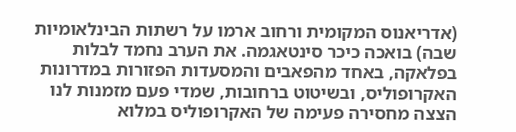(אדריאנוס המקומית ורחוב ארמו על רשתות הבינלאומיות שבה) בואכה כיכר סינטאגמה. את הערב נחמד לבלות בפלאקה, באחד מהפאבים והמסעדות הפזורות במדרונות האקרופוליס, ובשיטוט ברחובות, שמדי פעם מזמנות לנו הצצה מחסירה פעימה של האקרופוליס במלוא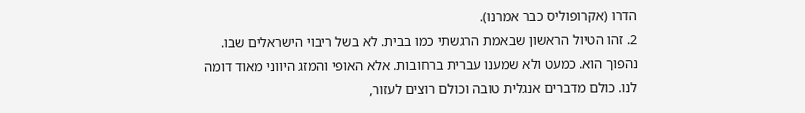הדרו (אקרופוליס כבר אמרנו).
2. זהו הטיול הראשון שבאמת הרגשתי כמו בבית. לא בשל ריבוי הישראלים שבו. נהפוך הוא. כמעט ולא שמענו עברית ברחובות. אלא האופי והמזג היווני מאוד דומה לנו. כולם מדברים אנגלית טובה וכולם רוצים לעזור,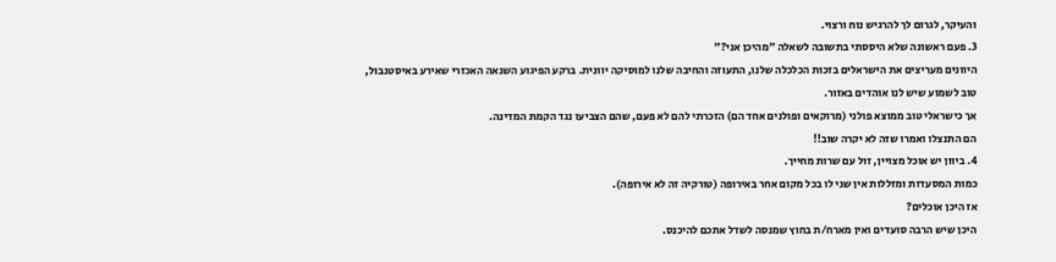והעיקר, לגרום לך להרגיש נוח ורצוי.
3. פעם ראשונה שלא היססתי בתשובה לשאלה "מהיכן אני?"
היוונים מעריצים את הישראלים בזכות הכלכלה שלנו, התעוזה והחיבה שלנו למוסיקה יוונית. ברקע הפיגוע השנאה האכזרי שאירע באיסטנבול, טוב לשמוע שיש לנו אוהדים באזור.
אך כישראלי טוב ממוצא פולני (מרוקאים ופולנים אחד הם) הזכרתי להם לא פעם, שהם הצביעו נגד הקמת המדינה.
הם התנצלו ואמרו שזה לא יקרה שוב!!
4. ביוון יש אוכל מצויין, זול עם שרות מחייך.
כמות המסעדות ומזללות אין שני לו בכל מקום אחר באירופה (טורקיה זה לא אירופה).
אז היכן אוכלים?
היכן שיש הרבה סועדים ואין מארח/ת בחוץ שמנסה לשדל אתכם להיכנס.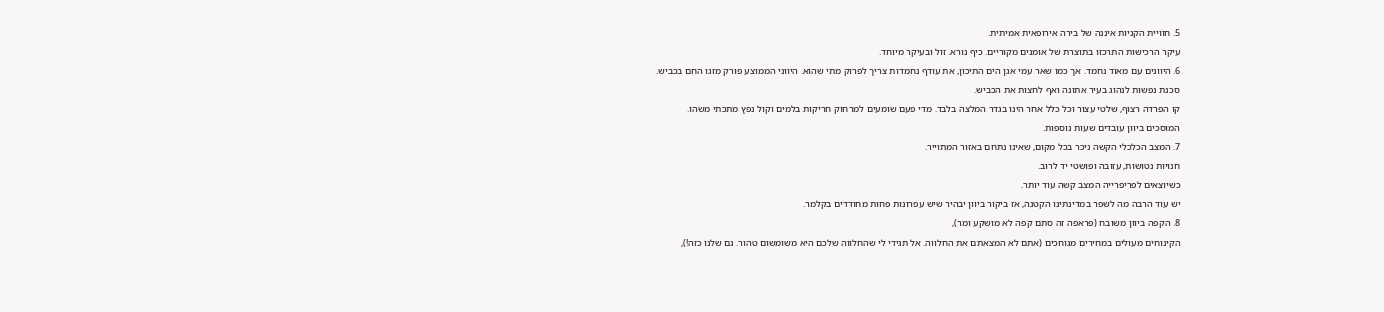5. חוויית הקניות איננה של בירה אירופאית אמיתית.
עיקר הרכישות התרכזו בתוצרת של אומנים מקוריים. כיף נורא. זול ובעיקר מיוחד.
6. היוונים עם מאוד נחמד. אך כמו שאר עמי אגן הים התיכון, את עודף נחמדות צריך לפרוק מתי שהוא. היווני הממוצע פורק מזגו החם בכביש.
סכנת נפשות לנהוג בעיר אתונה ואף לחצות את הכביש.
קו הפרדה רצוף, שלטי עצור וכל כלל אחר הינו בגדר המלצה בלבד. מדי פעם שומעים למרחוק חריקות בלמים וקול נפץ מתכתי משהו.
המוסכים ביוון עובדים שעות נוספות.
7. המצב הכלכלי הקשה ניכר בכל מקום, שאינו נתחם באזור המתוייר.
חנויות נטושות, עזובה ופושטי יד לרוב.
כשיוצאים לפריפרייה המצב קשה עוד יותר.
יש עוד הרבה מה לשפר במדינתינו הקטנה, אז ביקור ביוון יבהיר שיש עפרונות פחות מחודדים בקלמר.
8. הקפה ביוון משובח (פראפה זה סתם קפה לא מושקע ומר),
הקינוחים מעולים במחירים מגוחכים (אתם לא המצאתם את החלווה. אל תגידי לי שהחלווה שלכם היא משומשום טהור. גם שלנו כזה!),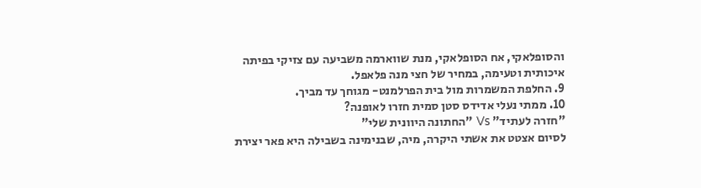והסופלאקי, אח הסופלאקי, מנת שווארמה משביעה עם צזיקי בפיתה איכותית וטעימה, במחיר של חצי מנה פלאפל.
9. החלפת המשמרות מול בית הפרלמנט- מגוחך עד מביך.
10. ממתי נעלי אדידס סטן סמית חזרו לאופנה?
"חזרה לעתיד" Vs "החתונה היוונית שלי"
לסיום אצטט את אשתי היקרה, מיה, שבנימינה בשבילה היא פאר יצירת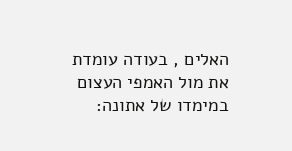האלים , בעודה עומדת את מול האמפי העצום במימדו של אתונה: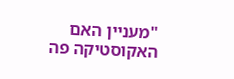"מעניין האם האקוסטיקה פה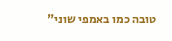טובה כמו באמפי שוני"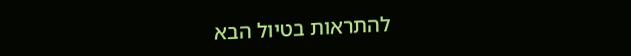להתראות בטיול הבא